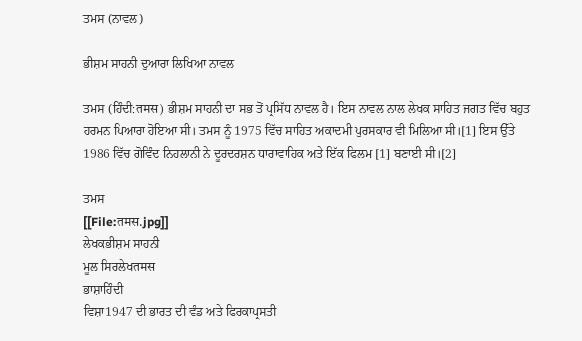ਤਮਸ (ਨਾਵਲ)

ਭੀਸ਼ਮ ਸਾਹਨੀ ਦੁਆਰਾ ਲਿਖਿਆ ਨਾਵਲ

ਤਮਸ (ਹਿੰਦੀ:तमस) ਭੀਸ਼ਮ ਸਾਹਨੀ ਦਾ ਸਭ ਤੋਂ ਪ੍ਰਸਿੱਧ ਨਾਵਲ ਹੈ। ਇਸ ਨਾਵਲ ਨਾਲ ਲੇਖਕ ਸਾਹਿਤ ਜਗਤ ਵਿੱਚ ਬਹੁਤ ਹਰਮਨ ਪਿਆਰਾ ਹੋਇਆ ਸੀ। ਤਮਸ ਨੂੰ 1975 ਵਿੱਚ ਸਾਹਿਤ ਅਕਾਦਮੀ ਪੁਰਸਕਾਰ ਵੀ ਮਿਲਿਆ ਸੀ।[1] ਇਸ ਉੱਤੇ 1986 ਵਿੱਚ ਗੋਵਿੰਦ ਨਿਹਲਾਨੀ ਨੇ ਦੂਰਦਰਸ਼ਨ ਧਾਰਾਵਾਹਿਕ ਅਤੇ ਇੱਕ ਫਿਲਮ [1] ਬਣਾਈ ਸੀ।[2]

ਤਮਸ
[[File:तमस.jpg]]
ਲੇਖਕਭੀਸ਼ਮ ਸਾਹਨੀ
ਮੂਲ ਸਿਰਲੇਖतमस
ਭਾਸ਼ਾਹਿੰਦੀ
ਵਿਸ਼ਾ1947 ਦੀ ਭਾਰਤ ਦੀ ਵੰਡ ਅਤੇ ਫਿਰਕਾਪ੍ਰਸਤੀ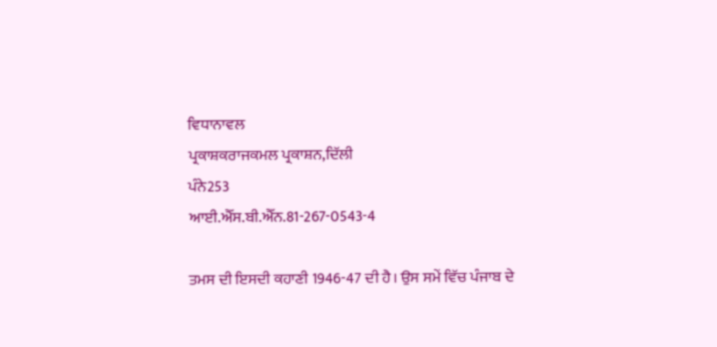ਵਿਧਾਨਾਵਲ
ਪ੍ਰਕਾਸ਼ਕਰਾਜਕਮਲ ਪ੍ਰਕਾਸ਼ਨ,ਦਿੱਲੀ
ਪੰਨੇ253
ਆਈ.ਐੱਸ.ਬੀ.ਐੱਨ.81-267-0543-4

ਤਮਸ ਦੀ ਇਸਦੀ ਕਹਾਣੀ 1946-47 ਦੀ ਹੈ। ਉਸ ਸਮੇਂ ਵਿੱਚ ਪੰਜਾਬ ਦੇ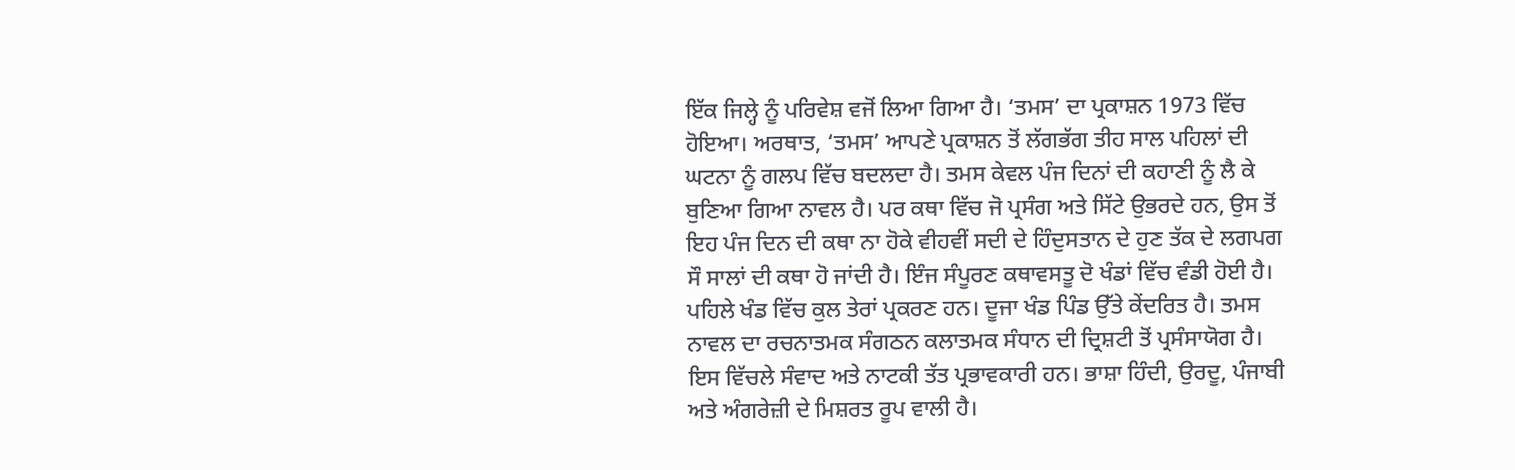ਇੱਕ ਜਿਲ੍ਹੇ ਨੂੰ ਪਰਿਵੇਸ਼ ਵਜੋਂ ਲਿਆ ਗਿਆ ਹੈ। ‘ਤਮਸ’ ਦਾ ਪ੍ਰਕਾਸ਼ਨ 1973 ਵਿੱਚ ਹੋਇਆ। ਅਰਥਾਤ, ‘ਤਮਸ’ ਆਪਣੇ ਪ੍ਰਕਾਸ਼ਨ ਤੋਂ ਲੱਗਭੱਗ ਤੀਹ ਸਾਲ ਪਹਿਲਾਂ ਦੀ ਘਟਨਾ ਨੂੰ ਗਲਪ ਵਿੱਚ ਬਦਲਦਾ ਹੈ। ਤਮਸ ਕੇਵਲ ਪੰਜ ਦਿਨਾਂ ਦੀ ਕਹਾਣੀ ਨੂੰ ਲੈ ਕੇ ਬੁਣਿਆ ਗਿਆ ਨਾਵਲ ਹੈ। ਪਰ ਕਥਾ ਵਿੱਚ ਜੋ ਪ੍ਰਸੰਗ ਅਤੇ ਸਿੱਟੇ ਉਭਰਦੇ ਹਨ, ਉਸ ਤੋਂ ਇਹ ਪੰਜ ਦਿਨ ਦੀ ਕਥਾ ਨਾ ਹੋਕੇ ਵੀਹਵੀਂ ਸਦੀ ਦੇ ਹਿੰਦੁਸਤਾਨ ਦੇ ਹੁਣ ਤੱਕ ਦੇ ਲਗਪਗ ਸੌ ਸਾਲਾਂ ਦੀ ਕਥਾ ਹੋ ਜਾਂਦੀ ਹੈ। ਇੰਜ ਸੰਪੂਰਣ ਕਥਾਵਸਤੂ ਦੋ ਖੰਡਾਂ ਵਿੱਚ ਵੰਡੀ ਹੋਈ ਹੈ। ਪਹਿਲੇ ਖੰਡ ਵਿੱਚ ਕੁਲ ਤੇਰਾਂ ਪ੍ਰਕਰਣ ਹਨ। ਦੂਜਾ ਖੰਡ ਪਿੰਡ ਉੱਤੇ ਕੇਂਦਰਿਤ ਹੈ। ਤਮਸ ਨਾਵਲ ਦਾ ਰਚਨਾਤਮਕ ਸੰਗਠਨ ਕਲਾਤਮਕ ਸੰਧਾਨ ਦੀ ਦ੍ਰਿਸ਼ਟੀ ਤੋਂ ਪ੍ਰਸੰਸਾਯੋਗ ਹੈ। ਇਸ ਵਿੱਚਲੇ ਸੰਵਾਦ ਅਤੇ ਨਾਟਕੀ ਤੱਤ ਪ੍ਰਭਾਵਕਾਰੀ ਹਨ। ਭਾਸ਼ਾ ਹਿੰਦੀ, ਉਰਦੂ, ਪੰਜਾਬੀ ਅਤੇ ਅੰਗਰੇਜ਼ੀ ਦੇ ਮਿਸ਼ਰਤ ਰੂਪ ਵਾਲੀ ਹੈ।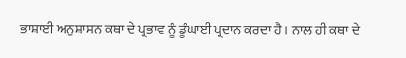ਭਾਸ਼ਾਈ ਅਨੁਸ਼ਾਸਨ ਕਥਾ ਦੇ ਪ੍ਰਭਾਵ ਨੂੰ ਡੂੰਘਾਈ ਪ੍ਰਦਾਨ ਕਰਦਾ ਹੈ। ਨਾਲ ਹੀ ਕਥਾ ਦੇ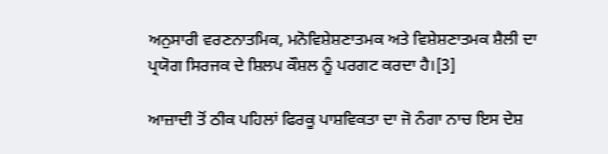ਅਨੁਸਾਰੀ ਵਰਣਨਾਤਮਿਕ, ਮਨੋਵਿਸ਼ੇਸ਼ਣਾਤਮਕ ਅਤੇ ਵਿਸ਼ੇਸ਼ਣਾਤਮਕ ਸ਼ੈਲੀ ਦਾ ਪ੍ਰਯੋਗ ਸਿਰਜਕ ਦੇ ਸ਼ਿਲਪ ਕੌਸ਼ਲ ਨੂੰ ਪਰਗਟ ਕਰਦਾ ਹੈ।[3]

ਆਜ਼ਾਦੀ ਤੋਂ ਠੀਕ ਪਹਿਲਾਂ ਫਿਰਕੂ ਪਾਸ਼ਵਿਕਤਾ ਦਾ ਜੋ ਨੰਗਾ ਨਾਚ ਇਸ ਦੇਸ਼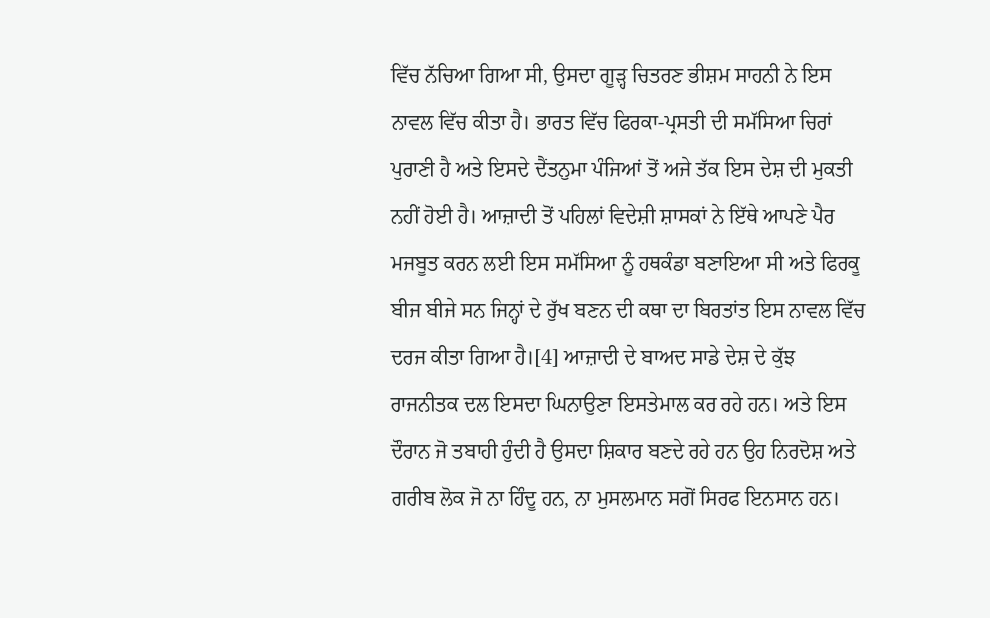ਵਿੱਚ ਨੱਚਿਆ ਗਿਆ ਸੀ, ਉਸਦਾ ਗੂੜ੍ਹ ਚਿਤਰਣ ਭੀਸ਼ਮ ਸਾਹਨੀ ਨੇ ਇਸ ਨਾਵਲ ਵਿੱਚ ਕੀਤਾ ਹੈ। ਭਾਰਤ ਵਿੱਚ ਫਿਰਕਾ-ਪ੍ਰਸਤੀ ਦੀ ਸਮੱਸਿਆ ਚਿਰਾਂ ਪੁਰਾਣੀ ਹੈ ਅਤੇ ਇਸਦੇ ਦੈਂਤਨੁਮਾ ਪੰਜਿਆਂ ਤੋਂ ਅਜੇ ਤੱਕ ਇਸ ਦੇਸ਼ ਦੀ ਮੁਕਤੀ ਨਹੀਂ ਹੋਈ ਹੈ। ਆਜ਼ਾਦੀ ਤੋਂ ਪਹਿਲਾਂ ਵਿਦੇਸ਼ੀ ਸ਼ਾਸਕਾਂ ਨੇ ਇੱਥੇ ਆਪਣੇ ਪੈਰ ਮਜਬੂਤ ਕਰਨ ਲਈ ਇਸ ਸਮੱਸਿਆ ਨੂੰ ਹਥਕੰਡਾ ਬਣਾਇਆ ਸੀ ਅਤੇ ਫਿਰਕੂ ਬੀਜ ਬੀਜੇ ਸਨ ਜਿਨ੍ਹਾਂ ਦੇ ਰੁੱਖ ਬਣਨ ਦੀ ਕਥਾ ਦਾ ਬਿਰਤਾਂਤ ਇਸ ਨਾਵਲ ਵਿੱਚ ਦਰਜ ਕੀਤਾ ਗਿਆ ਹੈ।[4] ਆਜ਼ਾਦੀ ਦੇ ਬਾਅਦ ਸਾਡੇ ਦੇਸ਼ ਦੇ ਕੁੱਝ ਰਾਜਨੀਤਕ ਦਲ ਇਸਦਾ ਘਿਨਾਉਣਾ ਇਸਤੇਮਾਲ ਕਰ ਰਹੇ ਹਨ। ਅਤੇ ਇਸ ਦੌਰਾਨ ਜੋ ਤਬਾਹੀ ਹੁੰਦੀ ਹੈ ਉਸਦਾ ਸ਼ਿਕਾਰ ਬਣਦੇ ਰਹੇ ਹਨ ਉਹ ਨਿਰਦੋਸ਼ ਅਤੇ ਗਰੀਬ ਲੋਕ ਜੋ ਨਾ ਹਿੰਦੂ ਹਨ, ਨਾ ਮੁਸਲਮਾਨ ਸਗੋਂ ਸਿਰਫ ਇਨਸਾਨ ਹਨ।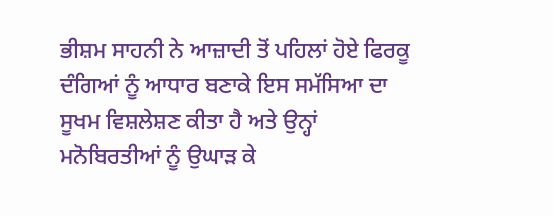ਭੀਸ਼ਮ ਸਾਹਨੀ ਨੇ ਆਜ਼ਾਦੀ ਤੋਂ ਪਹਿਲਾਂ ਹੋਏ ਫਿਰਕੂ ਦੰਗਿਆਂ ਨੂੰ ਆਧਾਰ ਬਣਾਕੇ ਇਸ ਸਮੱਸਿਆ ਦਾ ਸੂਖਮ ਵਿਸ਼ਲੇਸ਼ਣ ਕੀਤਾ ਹੈ ਅਤੇ ਉਨ੍ਹਾਂ ਮਨੋਬਿਰਤੀਆਂ ਨੂੰ ਉਘਾੜ ਕੇ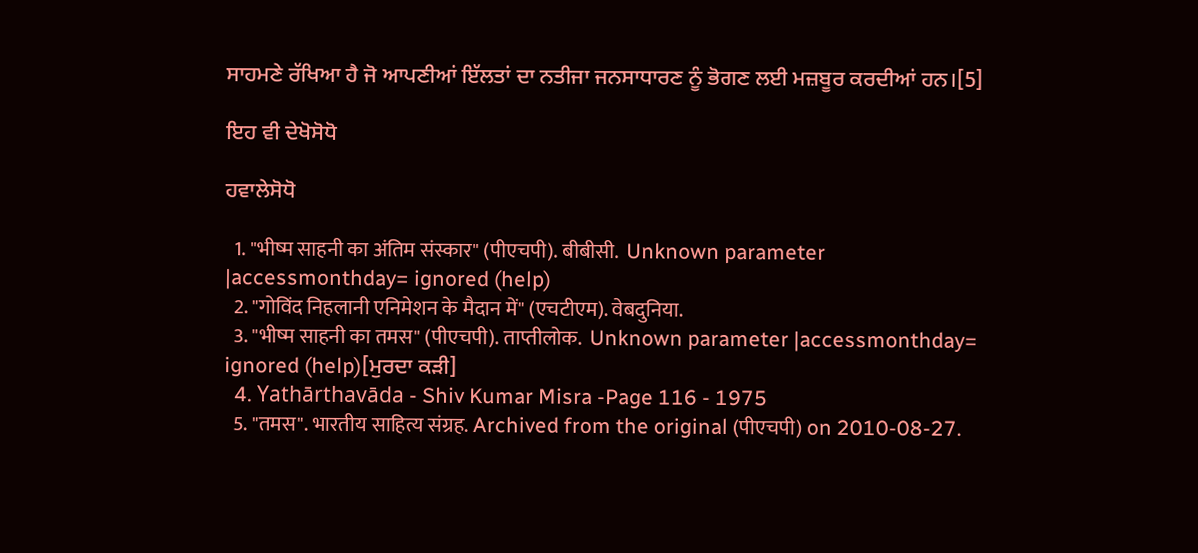ਸਾਹਮਣੇ ਰੱਖਿਆ ਹੈ ਜੋ ਆਪਣੀਆਂ ਇੱਲਤਾਂ ਦਾ ਨਤੀਜਾ ਜਨਸਾਧਾਰਣ ਨੂੰ ਭੋਗਣ ਲਈ ਮਜ਼ਬੂਰ ਕਰਦੀਆਂ ਹਨ।[5]

ਇਹ ਵੀ ਦੇਖੋਸੋਧੋ

ਹਵਾਲੇਸੋਧੋ

  1. "भीष्म साहनी का अंतिम संस्कार" (पीएचपी). बीबीसी.  Unknown parameter |accessmonthday= ignored (help)
  2. "गोविंद निहलानी एनिमेशन के मैदान में" (एचटीएम). वेबदुनिया.
  3. "भीष्म साहनी का तमस" (पीएचपी). ताप्तीलोक.  Unknown parameter |accessmonthday= ignored (help)[ਮੁਰਦਾ ਕੜੀ]
  4. Yathārthavāda - Shiv Kumar Misra -Page 116 - 1975
  5. "तमस". भारतीय साहित्य संग्रह. Archived from the original (पीएचपी) on 2010-08-27.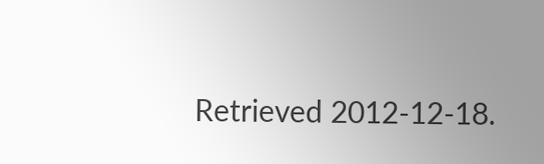Retrieved 2012-12-18.